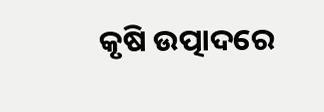କୃଷି ଉତ୍ପାଦରେ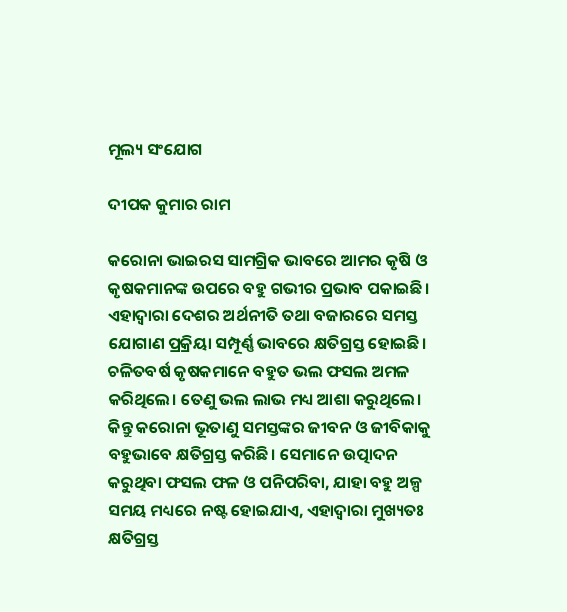ମୂଲ୍ୟ ସଂଯୋଗ

ଦୀପକ କୁମାର ରାମ

କରୋନା ଭାଇରସ ସାମଗ୍ରିକ ଭାବରେ ଆମର କୃଷି ଓ କୃଷକମାନଙ୍କ ଉପରେ ବହୁ ଗଭୀର ପ୍ରଭାବ ପକାଇଛି। ଏହାଦ୍ୱାରା ଦେଶର ଅର୍ଥନୀତି ତଥା ବଜାରରେ ସମସ୍ତ ଯୋଗାଣ ପ୍ରକ୍ରିୟା ସମ୍ପୂର୍ଣ୍ଣ ଭାବରେ କ୍ଷତିଗ୍ରସ୍ତ ହୋଇଛି।
ଚଳିତବର୍ଷ କୃଷକମାନେ ବହୁତ ଭଲ ଫସଲ ଅମଳ କରିଥିଲେ। ତେଣୁ ଭଲ ଲାଭ ମଧ୍ୟ ଆଶା କରୁଥିଲେ। କିନ୍ତୁ କରୋନା ଭୂତାଣୁ ସମସ୍ତଙ୍କର ଜୀବନ ଓ ଜୀବିକାକୁ ବହୁଭାବେ କ୍ଷତିଗ୍ରସ୍ତ କରିଛି। ସେମାନେ ଉତ୍ପାଦନ କରୁଥିବା ଫସଲ ଫଳ ଓ ପନିପରିବା, ଯାହା ବହୁ ଅଳ୍ପ ସମୟ ମଧ୍ୟରେ ନଷ୍ଟ ହୋଇଯାଏ, ଏହାଦ୍ୱାରା ମୁଖ୍ୟତଃ କ୍ଷତିଗ୍ରସ୍ତ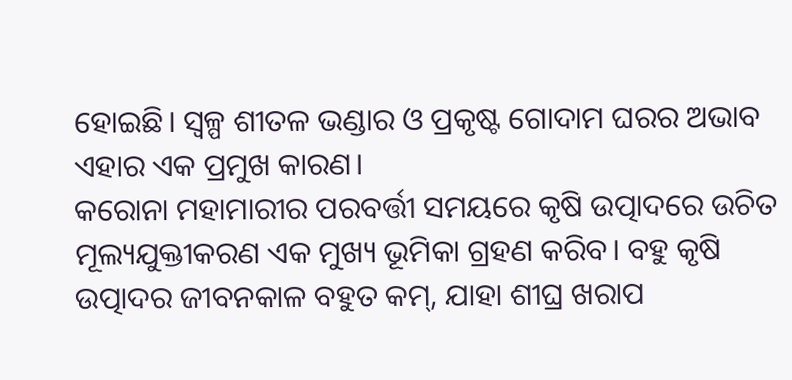ହୋଇଛି। ସ୍ବଳ୍ପ ଶୀତଳ ଭଣ୍ଡାର ଓ ପ୍ରକୃଷ୍ଟ ଗୋଦାମ ଘରର ଅଭାବ ଏହାର ଏକ ପ୍ରମୁଖ କାରଣ।
କରୋନା ମହାମାରୀର ପରବର୍ତ୍ତୀ ସମୟରେ କୃଷି ଉତ୍ପାଦରେ ଉଚିତ ମୂଲ୍ୟଯୁକ୍ତୀକରଣ ଏକ ମୁଖ୍ୟ ଭୂମିକା ଗ୍ରହଣ କରିବ। ବହୁ କୃଷି ଉତ୍ପାଦର ଜୀବନକାଳ ବହୁତ କମ୍‌, ଯାହା ଶୀଘ୍ର ଖରାପ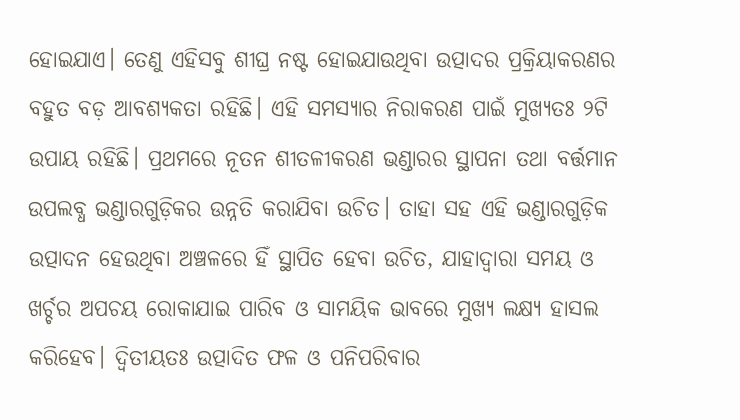ହୋଇଯାଏ। ତେଣୁ ଏହିସବୁ ଶୀଘ୍ର ନଷ୍ଟ ହୋଇଯାଉଥିବା ଉତ୍ପାଦର ପ୍ରକ୍ରିୟାକରଣର ବହୁତ ବଡ଼ ଆବଶ୍ୟକତା ରହିଛି। ଏହି ସମସ୍ୟାର ନିରାକରଣ ପାଇଁ ମୁଖ୍ୟତଃ ୨ଟି ଉପାୟ ରହିଛି। ପ୍ରଥମରେ ନୂତନ ଶୀତଳୀକରଣ ଭଣ୍ଡାରର ସ୍ଥାପନା ତଥା ବର୍ତ୍ତମାନ ଉପଲବ୍ଧ ଭଣ୍ଡାରଗୁଡ଼ିକର ଉନ୍ନତି କରାଯିବା ଉଚିତ। ତାହା ସହ ଏହି ଭଣ୍ଡାରଗୁଡ଼ିକ ଉତ୍ପାଦନ ହେଉଥିବା ଅଞ୍ଚଳରେ ହିଁ ସ୍ଥାପିତ ହେବା ଉଚିତ, ଯାହାଦ୍ୱାରା ସମୟ ଓ ଖର୍ଚ୍ଚର ଅପଚୟ ରୋକାଯାଇ ପାରିବ ଓ ସାମୟିକ ଭାବରେ ମୁଖ୍ୟ ଲକ୍ଷ୍ୟ ହାସଲ କରିହେବ। ଦ୍ୱିତୀୟତଃ ଉତ୍ପାଦିତ ଫଳ ଓ ପନିପରିବାର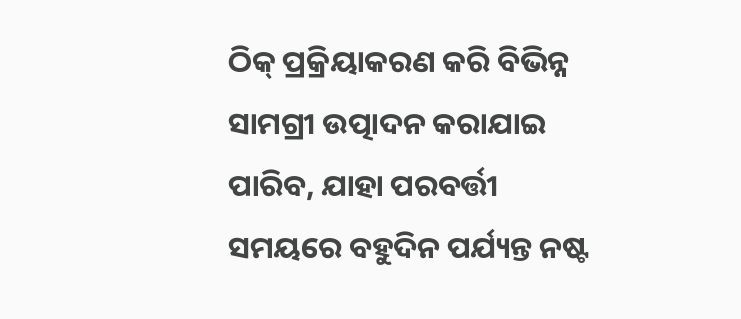ଠିକ୍‌ ପ୍ରକ୍ରିୟାକରଣ କରି ବିଭିନ୍ନ ସାମଗ୍ରୀ ଉତ୍ପାଦନ କରାଯାଇ ପାରିବ, ଯାହା ପରବର୍ତ୍ତୀ ସମୟରେ ବହୁଦିନ ପର୍ଯ୍ୟନ୍ତ ନଷ୍ଟ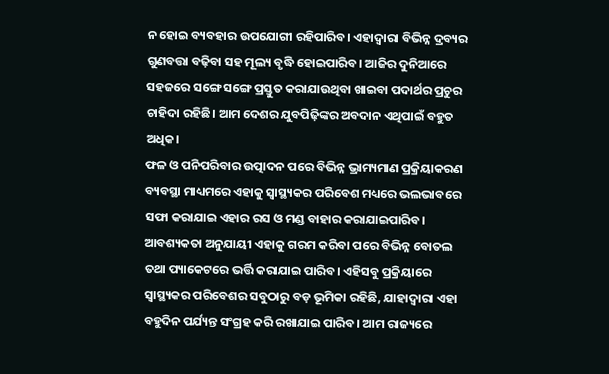ନ ହୋଇ ବ୍ୟବହାର ଉପଯୋଗୀ ରହିପାରିବ। ଏହାଦ୍ୱାରା ବିଭିନ୍ନ ଦ୍ରବ୍ୟର ଗୁଣବତ୍ତା ବଢ଼ିବା ସହ ମୂଲ୍ୟ ବୃଦ୍ଧି ହୋଇପାରିବ। ଆଜିର ଦୁନିଆରେ ସହଜରେ ସଙ୍ଗେ ସଙ୍ଗେ ପ୍ରସ୍ତୁତ କରାଯାଉଥିବା ଖାଇବା ପଦାର୍ଥର ପ୍ରଚୁର ଚାହିଦା ରହିଛି। ଆମ ଦେଶର ଯୁବପିଢ଼ିଙ୍କର ଅବଦାନ ଏଥିପାଇଁ ବହୁତ ଅଧିକ।
ଫଳ ଓ ପନିପରିବାର ଉତ୍ପାଦନ ପରେ ବିଭିନ୍ନ ଭ୍ରାମ୍ୟମାଣ ପ୍ରକ୍ରିୟାକରଣ ବ୍ୟବସ୍ଥା ମାଧ୍ୟମରେ ଏହାକୁ ସ୍ବାସ୍ଥ୍ୟକର ପରିବେଶ ମଧ୍ୟରେ ଭଲଭାବରେ ସଫା କରାଯାଇ ଏହାର ରସ ଓ ମଣ୍ଡ ବାହାର କରାଯାଇପାରିବ। ଆବଶ୍ୟକତା ଅନୁଯାୟୀ ଏହାକୁ ଗରମ କରିବା ପରେ ବିଭିନ୍ନ ବୋତଲ ତଥା ପ୍ୟାକେଟରେ ଭର୍ତ୍ତି କରାଯାଇ ପାରିବ। ଏହିସବୁ ପ୍ରକ୍ରିୟାରେ ସ୍ବାସ୍ଥ୍ୟକର ପରିବେଶର ସବୁଠାରୁ ବଡ଼ ଭୂମିକା ରହିଛି, ଯାହାଦ୍ୱାରା ଏହା ବହୁଦିନ ପର୍ଯ୍ୟନ୍ତ ସଂଗ୍ରହ କରି ରଖାଯାଇ ପାରିବ। ଆମ ରାଜ୍ୟରେ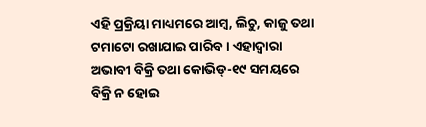ଏହି ପ୍ରକ୍ରିୟା ମାଧ୍ୟମରେ ଆମ୍ବ, ଲିଚୁ, କାଜୁ ତଥା ଟମାଟୋ ରଖାଯାଇ ପାରିବ। ଏହାଦ୍ୱାରା ଅଭାବୀ ବିକ୍ରି ତଥା କୋଭିଡ୍‌-୧୯ ସମୟରେ ବିକ୍ରି ନ ହୋଇ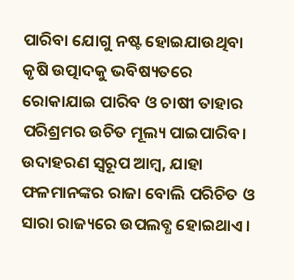ପାରିବା ଯୋଗୁ ନଷ୍ଟ ହୋଇଯାଉଥିବା କୃଷି ଉତ୍ପାଦକୁ ଭବିଷ୍ୟତରେ ରୋକାଯାଇ ପାରିବ ଓ ଚାଷୀ ତାହାର ପରିଶ୍ରମର ଉଚିତ ମୂଲ୍ୟ ପାଇପାରିବ।
ଉଦାହରଣ ସ୍ବରୂପ ଆମ୍ବ, ଯାହା ଫଳମାନଙ୍କର ରାଜା ବୋଲି ପରିଚିତ ଓ ସାରା ରାଜ୍ୟରେ ଉପଲବ୍ଧ ହୋଇଥାଏ।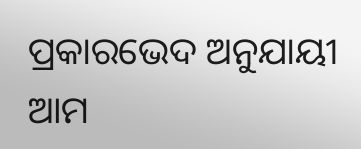ପ୍ରକାରଭେଦ ଅନୁଯାୟୀ ଆମ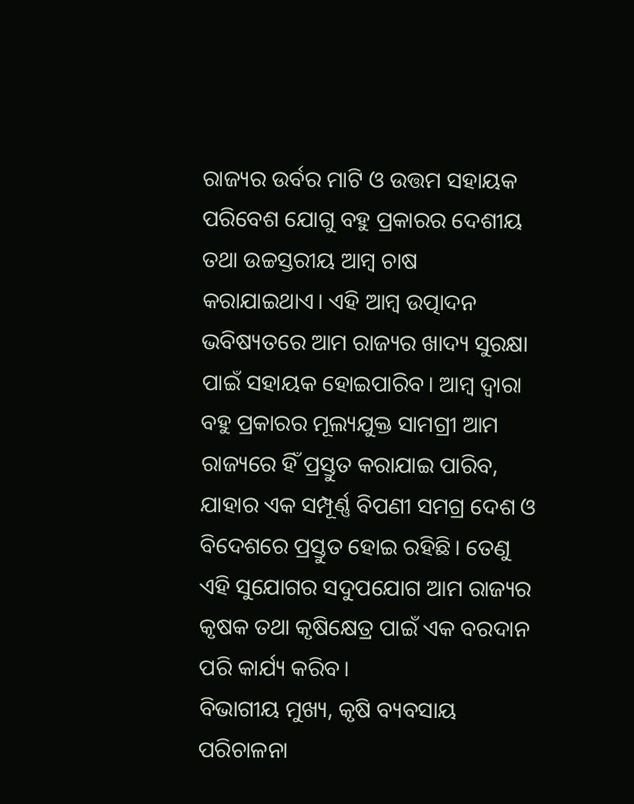ରାଜ୍ୟର ଉର୍ବର ମାଟି ଓ ଉତ୍ତମ ସହାୟକ ପରିବେଶ ଯୋଗୁ ବହୁ ପ୍ରକାରର ଦେଶୀୟ ତଥା ଉଚ୍ଚସ୍ତରୀୟ ଆମ୍ବ ଚାଷ କରାଯାଇଥାଏ। ଏହି ଆମ୍ବ ଉତ୍ପାଦନ ଭବିଷ୍ୟତରେ ଆମ ରାଜ୍ୟର ଖାଦ୍ୟ ସୁରକ୍ଷା ପାଇଁ ସହାୟକ ହୋଇପାରିବ। ଆମ୍ବ ଦ୍ୱାରା ବହୁ ପ୍ରକାରର ମୂଲ୍ୟଯୁକ୍ତ ସାମଗ୍ରୀ ଆମ ରାଜ୍ୟରେ ହିଁ ପ୍ରସ୍ତୁତ କରାଯାଇ ପାରିବ, ଯାହାର ଏକ ସମ୍ପୂର୍ଣ୍ଣ ବିପଣୀ ସମଗ୍ର ଦେଶ ଓ ବିଦେଶରେ ପ୍ରସ୍ତୁତ ହୋଇ ରହିଛି। ତେଣୁ ଏହି ସୁଯୋଗର ସଦୁପଯୋଗ ଆମ ରାଜ୍ୟର କୃଷକ ତଥା କୃଷିକ୍ଷେତ୍ର ପାଇଁ ଏକ ବରଦାନ ପରି କାର୍ଯ୍ୟ କରିବ।
ବିଭାଗୀୟ ମୁଖ୍ୟ, କୃଷି ବ୍ୟବସାୟ ପରିଚାଳନା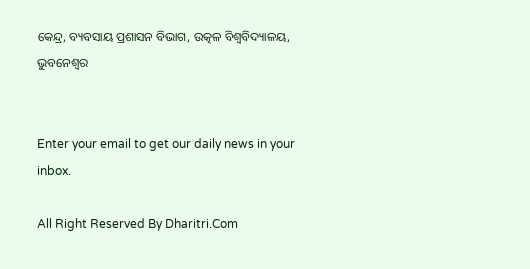କେନ୍ଦ୍ର, ବ୍ୟବସାୟ ପ୍ରଶାସନ ବିଭାଗ, ଉତ୍କଳ ବିଶ୍ୱବିଦ୍ୟାଳୟ, ଭୁବନେଶ୍ୱର


Enter your email to get our daily news in your inbox.

All Right Reserved By Dharitri.Com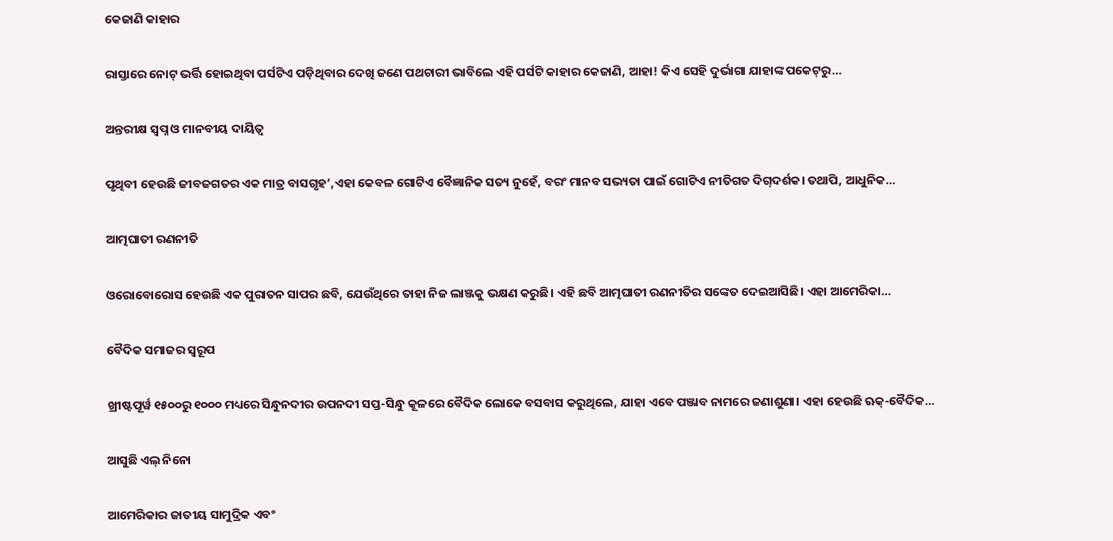କେଜାଣି କାହାର

ରାସ୍ତାରେ ନୋଟ୍‌ ଭର୍ତ୍ତି ହୋଇଥିବା ପର୍ସଟିଏ ପଡ଼ିଥିବାର ଦେଖି ଜଣେ ପଥଚାରୀ ଭାବିଲେ ଏହି ପର୍ସଟି କାହାର କେଜାଣି, ଆହା! କିଏ ସେହି ଦୁର୍ଭାଗା ଯାହାଙ୍କ ପକେଟ୍‌ରୁ…

ଅନ୍ତରୀକ୍ଷ ସ୍ବପ୍ନ ଓ ମାନବୀୟ ଦାୟିତ୍ୱ

ପୃଥିବୀ ହେଉଛି ଜୀବଜଗତର ଏକ ମାତ୍ର ବାସଗୃହ’,ଏହା କେବଳ ଗୋଟିଏ ବୈଜ୍ଞାନିକ ସତ୍ୟ ନୁହେଁ, ବରଂ ମାନବ ସଭ୍ୟତା ପାଇଁ ଗୋଟିଏ ନୀତିଗତ ଦିଗ୍‌ଦର୍ଶକ। ତଥାପି, ଆଧୁନିକ…

ଆତ୍ମଘାତୀ ରଣନୀତି

ଓରୋବୋରୋସ ହେଉଛି ଏକ ପୁରାତନ ସାପର ଛବି, ଯେଉଁଥିରେ ତାହା ନିଜ ଲାଞ୍ଜକୁ ଭକ୍ଷଣ କରୁଛି। ଏହି ଛବି ଆତ୍ମଘାତୀ ରଣନୀତିର ସଙ୍କେତ ଦେଇଆସିଛି। ଏହା ଆମେରିକା…

ବୈଦିକ ସମାଜର ସ୍ୱରୂପ

ଖ୍ରୀଷ୍ଟପୂର୍ୱ ୧୫୦୦ରୁ ୧୦୦୦ ମଧ୍ୟରେ ସିନ୍ଧୁନଦୀର ଉପନଦୀ ସପ୍ତ-ସିନ୍ଧୁ କୂଳରେ ବୈଦିକ ଲୋକେ ବସବାସ କରୁଥିଲେ, ଯାହା ଏବେ ପଞ୍ଜାବ ନାମରେ ଜଣାଶୁଣା। ଏହା ହେଉଛି ଋକ୍‌-ବୈଦିକ…

ଆସୁଛି ଏଲ୍‌ ନିନୋ

ଆମେରିକାର ଜାତୀୟ ସାମୁଦ୍ରିକ ଏବଂ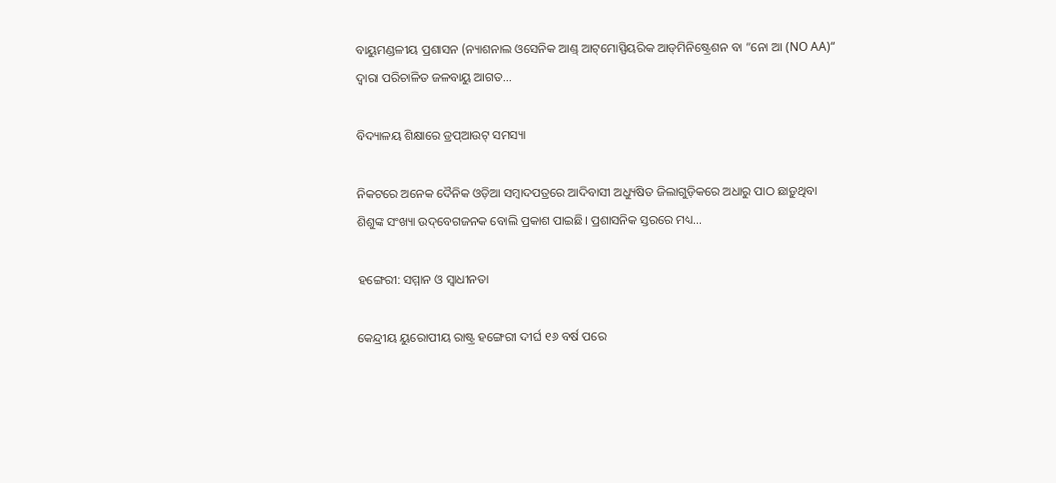ବାୟୁମଣ୍ଡଳୀୟ ପ୍ରଶାସନ (ନ୍ୟାଶନାଲ ଓସେନିକ ଆଣ୍ଡ୍‌ ଆଟ୍‌ମୋସ୍ପିୟରିକ ଆଡ୍‌ମିନିଷ୍ଟ୍ରେଶନ ବା ”ନୋ ଆ (NO AA)“ ଦ୍ୱାରା ପରିଚାଳିତ ଜଳବାୟୁ ଆଗତ…

ବିଦ୍ୟାଳୟ ଶିକ୍ଷାରେ ଡ୍ରପ୍‌ଆଉଟ୍‌ ସମସ୍ୟା

ନିକଟରେ ଅନେକ ଦୈନିକ ଓଡ଼ିଆ ସମ୍ବାଦପତ୍ରରେ ଆଦିବାସୀ ଅଧ୍ୟୁଷିତ ଜିଲାଗୁଡ଼ିକରେ ଅଧାରୁ ପାଠ ଛାଡ଼ୁଥିବା ଶିଶୁଙ୍କ ସଂଖ୍ୟା ଉଦ୍‌ବେଗଜନକ ବୋଲି ପ୍ରକାଶ ପାଇଛି। ପ୍ରଶାସନିକ ସ୍ତରରେ ମଧ୍ୟ…

ହଙ୍ଗେରୀ: ସମ୍ମାନ ଓ ସ୍ବାଧୀନତା

କେନ୍ଦ୍ରୀୟ ୟୁରୋପୀୟ ରାଷ୍ଟ୍ର ହଙ୍ଗେରୀ ଦୀର୍ଘ ୧୬ ବର୍ଷ ପରେ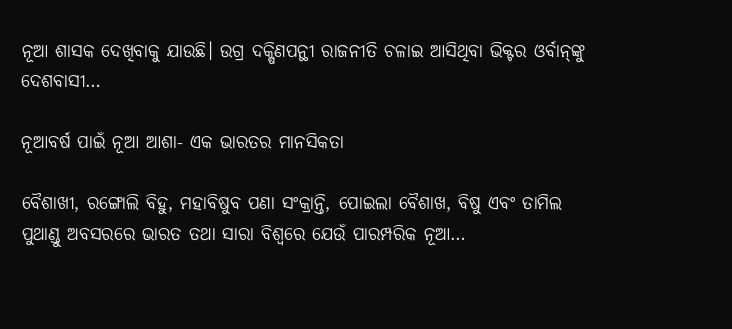ନୂଆ ଶାସକ ଦେଖିବାକୁ ଯାଉଛି। ଉଗ୍ର ଦକ୍ଷିଣପନ୍ଥୀ ରାଜନୀତି ଚଳାଇ ଆସିଥିବା ଭିକ୍ଟର ଓର୍ବାନ୍‌ଙ୍କୁ ଦେଶବାସୀ…

ନୂଆବର୍ଷ ପାଇଁ ନୂଆ ଆଶା- ଏକ ଭାରତର ମାନସିକତା

ବୈଶାଖୀ, ରଙ୍ଗୋଲି ବିହୁ, ମହାବିଷୁବ ପଣା ସଂକ୍ରାନ୍ତି, ପୋଇଲା ବୈଶାଖ, ବିଷୁ ଏବଂ ତାମିଲ ପୁଥାଣ୍ଡୁ ଅବସରରେ ଭାରତ ତଥା ସାରା ବିଶ୍ୱରେ ଯେଉଁ ପାରମ୍ପରିକ ନୂଆ…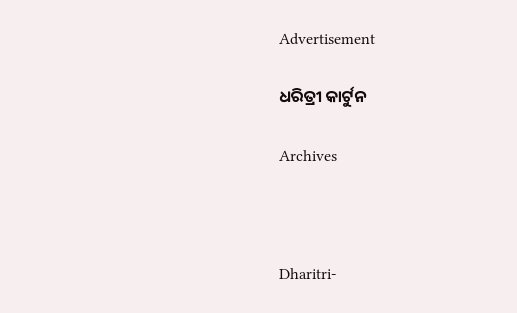Advertisement

ଧରିତ୍ରୀ କାର୍ଟୁନ

Archives



Dharitri-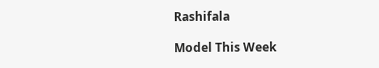Rashifala

Model This Week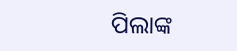ପିଲାଙ୍କ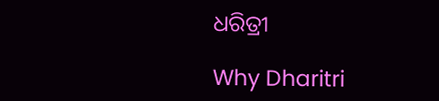ଧରିତ୍ରୀ

Why Dharitri